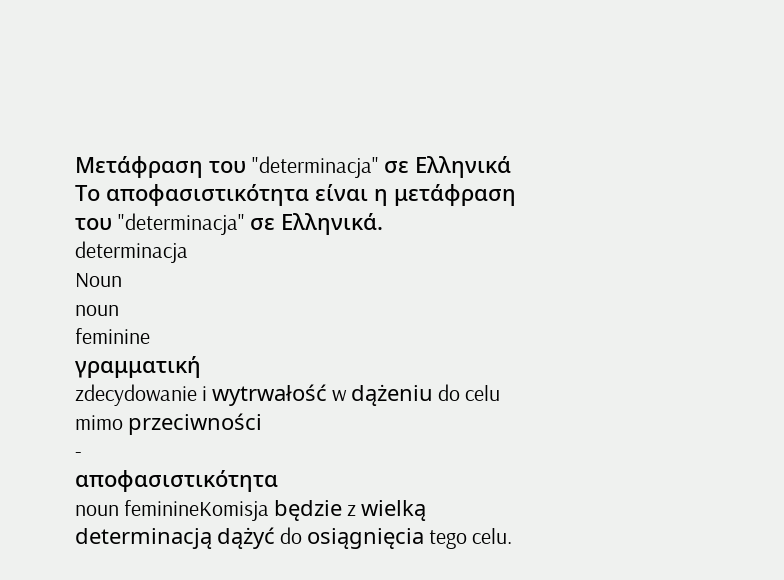Μετάφραση του "determinacja" σε Ελληνικά
Το αποφασιστικότητα είναι η μετάφραση του "determinacja" σε Ελληνικά.
determinacja
Noun
noun
feminine
γραμματική
zdecydowanie i wytrwałość w dążeniu do celu mimo przeciwności
-
αποφασιστικότητα
noun feminineKomisja będzie z wielką determinacją dążyć do osiągnięcia tego celu.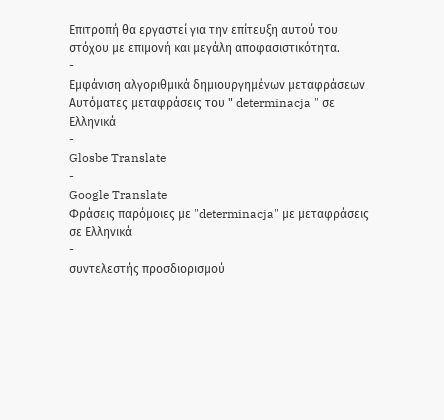Επιτροπή θα εργαστεί για την επίτευξη αυτού του στόχου με επιμονή και μεγάλη αποφασιστικότητα.
-
Εμφάνιση αλγοριθμικά δημιουργημένων μεταφράσεων
Αυτόματες μεταφράσεις του " determinacja " σε Ελληνικά
-
Glosbe Translate
-
Google Translate
Φράσεις παρόμοιες με "determinacja" με μεταφράσεις σε Ελληνικά
-
συντελεστής προσδιορισμού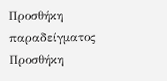Προσθήκη παραδείγματος
Προσθήκη